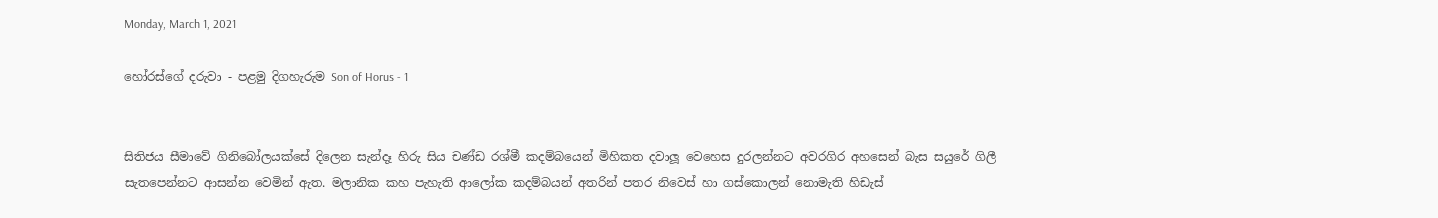Monday, March 1, 2021

හෝරස්ගේ දරුවා - පළමු දිගහැරුම Son of Horus - 1


සිතිජය සීමාවේ ගිනිබෝලයක්සේ දිලෙන සැන්දෑ හිරු සිය චණ්ඩ රශ්මී කදම්බයෙන් මිහිකත දවාලූ වෙහෙස දුරලන්නට අවරගිර අහසෙන් බැස සයුරේ ගිලී සැතපෙන්නට ආසන්න වෙමින් ඇත. මලානික කහ පැහැති ආලෝක කදම්බයන් අතරින් පතර නිවෙස් හා ගස්කොලන් නොමැති හිඩැස්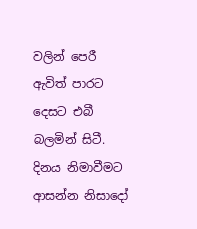වලින් පෙරී ඇවිත් පාරට දෙසට එබී බලමින් සිටී. දිනය නිමාවීමට ආසන්න නිසාදෝ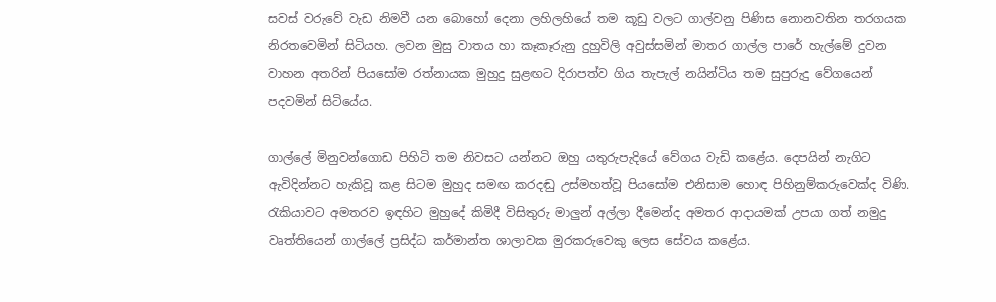සවස් වරුවේ වැඩ නිමවී යන බොහෝ දෙනා ලහිලහියේ තම කූඩු වලට ගාල්වනු පිණිස නොනවතින තරගයක නිරතවෙමින් සිටියහ. ලවන මුසු වාතය හා කෑකෑරුනු දුහුවිලි අවුස්සමින් මාතර ගාල්ල පාරේ හැල්මේ දුවන වාහන අතරින් පියසෝම රත්නායක මුහුදු සුළඟට දිරාපත්ව ගිය තැපැල් නයින්ටිය තම සුපුරුදු වේගයෙන් පදවමින් සිටියේය.

ගාල්ලේ මිනුවන්ගොඩ පිහිටි තම නිවසට යන්නට ඔහු යතුරුපැදියේ වේගය වැඩි කළේය. දෙපයින් නැගිට ඇවිදින්නට හැකිවූ කළ සිටම මුහුද සමඟ කරදඬු උස්මහත්වූ පියසෝම එනිසාම හොඳ පිහිනුම්කරුවෙක්ද විණි. රැකියාවට අමතරව ඉඳහිට මුහුදේ කිමිදී විසිතුරු මාලුන් අල්ලා දීමෙන්ද අමතර ආදායමක් උපයා ගත් නමුදු වෘත්තියෙන් ගාල්ලේ ප්‍රසිද්ධ කර්මාන්ත ශාලාවක මුරකරුවෙකු ලෙස සේවය කළේය.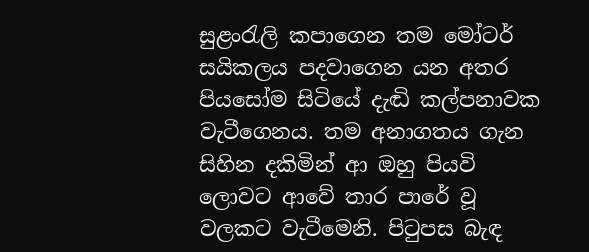සුළංරැලි කපාගෙන තම මෝටර් සයිකලය පදවාගෙන යන අතර පියසෝම සිටියේ දැඬි කල්පනාවක වැටීගෙනය. තම අනාගතය ගැන සිහින දකිමින් ආ ඔහු පියවි ලොවට ආවේ තාර පාරේ වූ වලකට වැටීමෙනි. පිටුපස බැඳ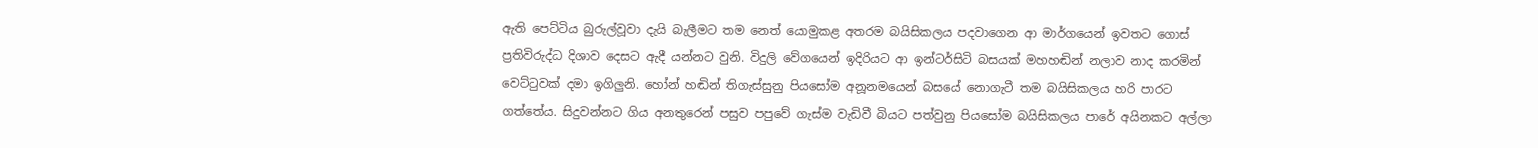ඇති පෙට්ටිය බුරුල්වූවා දැයි බැලීමට තම නෙත් යොමුකළ අතරම බයිසිකලය පදවාගෙන ආ මාර්ගයෙන් ඉවතට ගොස් ප්‍රතිවිරුද්ධ දිශාව දෙසට ඇදී යන්නට වුනි. විදුලි වේගයෙන් ඉදිරියට ආ ඉන්ටර්සිටි බසයක් මහහඬින් නලාව නාද කරමින් වෙට්ටුවක් දමා ඉගිලුනි. හෝන් හඬින් තිගැස්සුනු පියසෝම අනූනමයෙන් බසයේ නොගැටී තම බයිසිකලය හරි පාරට ගත්තේය. සිදුවන්නට ගිය අනතුරෙන් පසුව පපුවේ ගැස්ම වැඩිවී බියට පත්වුනු පියසෝම බයිසිකලය පාරේ අයිනකට අල්ලා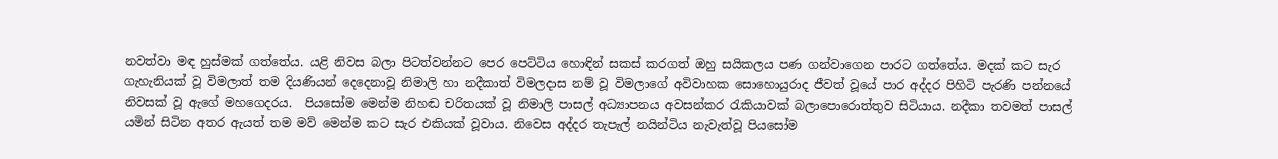නවත්වා මඳ හුස්මක් ගත්තේය. යළි නිවස බලා පිටත්වන්නට පෙර පෙට්ටිය හොඳින් සකස් කරගත් ඔහු සයිකලය පණ ගන්වාගෙන පාරට ගත්තේය. මදක් කට සැර ගැහැනියක් වූ විමලාත් තම දියණියන් දෙදෙනාවූ නිමාලි හා නදීකාත් විමලදාස නම් වූ විමලාගේ අවිවාහක සොහොයුරාද ජීවත් වූයේ පාර අද්දර පිහිටි පැරණි පන්නයේ නිවසක් වූ ඇගේ මහගෙදරය.  පියසෝම මෙන්ම නිහඬ චරිතයක් වූ නිමාලි පාසල් අධ්‍යාපනය අවසන්කර රැකියාවක් බලාපොරොත්තුව සිටියාය. නදීකා තවමත් පාසල් යමින් සිටින අතර ඇයත් තම මව් මෙන්ම කට සැර එකියක් වූවාය. නිවෙස අද්දර තැපැල් නයින්ටිය නැවැත්වූ පියසෝම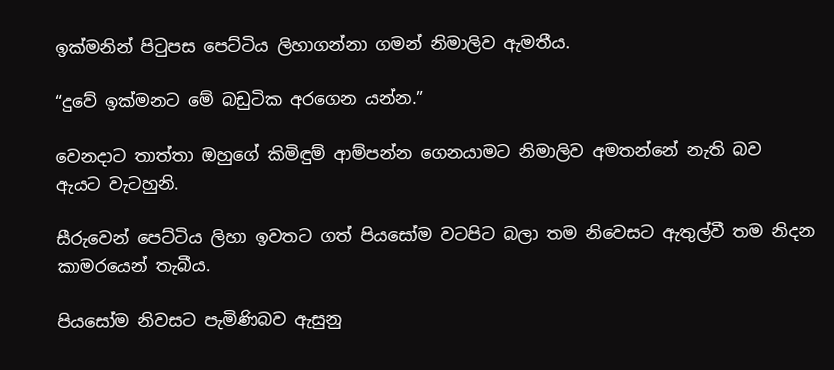ඉක්මනින් පිටුපස පෙට්ටිය ලිහාගන්නා ගමන් නිමාලිව ඇමතීය.

“දුවේ ඉක්මනට මේ බඩුටික අරගෙන යන්න.”

වෙනදාට තාත්තා ඔහුගේ කිමිඳුම් ආම්පන්න ගෙනයාමට නිමාලිව අමතන්නේ නැති බව  ඇයට වැටහුනි.

සීරුවෙන් පෙට්ටිය ලිහා ඉවතට ගත් පියසෝම වටපිට බලා තම නිවෙසට ඇතුල්වී තම නිදන කාමරයෙන් තැබීය.

පියසෝම නිවසට පැමිණිබව ඇසුනු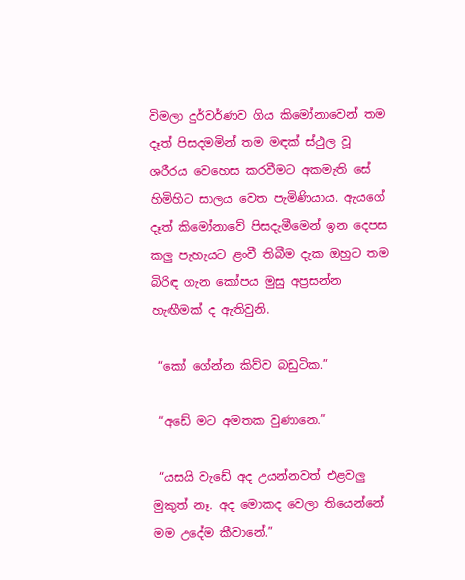විමලා දුර්වර්ණව ගිය කිමෝනාවෙන් තම දෑත් පිසදමමින් තම මඳක් ස්ථුල වූ ශරීරය වෙහෙස කරවීමට අකමැති සේ හිමිහිට සාලය වෙත පැමිණියාය. ඇයගේ දෑත් කිමෝනාවේ පිසදැමීමෙන් ඉන දෙපස කලු පැහැයට ළංවී තිබීම දැක ඔහුට තම බිරිඳ ගැන කෝපය මුසු අප්‍රසන්න හැඟීමක් ද ඇතිවුනි.

 “කෝ ගේන්න කිව්ව බඩුටික.”

 “අඩේ මට අමතක වුණානෙ.”

 “යසයි වැඩේ අද උයන්නවත් එළවලු මුකුත් නෑ. අද මොකද වෙලා තියෙන්නේ මම උදේම කීවානේ.”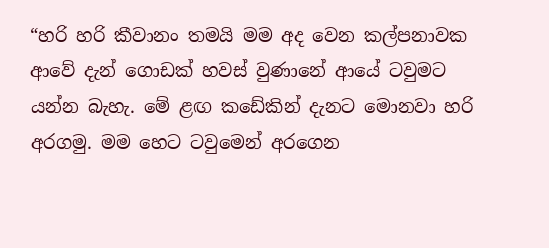“හරි හරි කීවානං තමයි මම අද වෙන කල්පනාවක ආවේ දැන් ගොඩක් හවස් වුණානේ ආයේ ටවුමට යන්න බැහැ. මේ ළඟ කඩේකින් දැනට මොනවා හරි අරගමු. මම හෙට ටවුමෙන් අරගෙන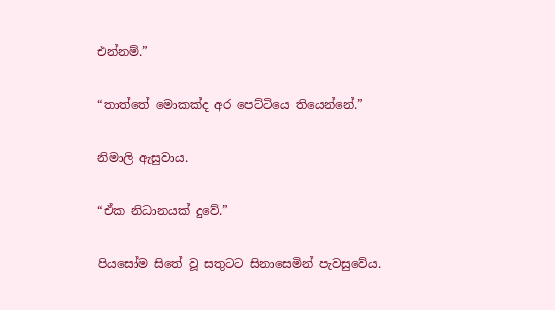එන්නම්.”

“තාත්තේ මොකක්ද අර පෙට්ටියෙ තියෙන්නේ.”

නිමාලි ඇසුවාය.

“ඒක නිධානයක් දුවේ.”

පියසෝම සිතේ වූ සතුටට සිනාසෙමින් පැවසුවේය.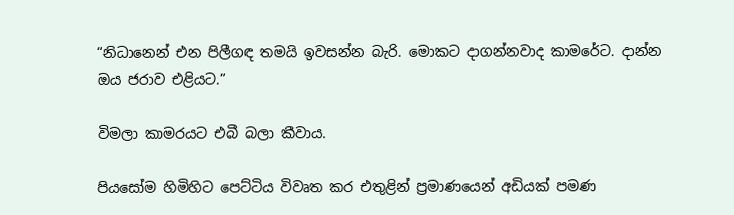“නිධානෙන් එන පිලීගඳ තමයි ඉවසන්න බැරි. මොකට දාගන්නවාද කාමරේට. දාන්න ඔය ජරාව එළියට.”

විමලා කාමරයට එබී බලා කීවාය.

පියසෝම හිමිහිට පෙට්ටිය විවෘත කර එතුළින් ප්‍රමාණයෙන් අඩියක් පමණ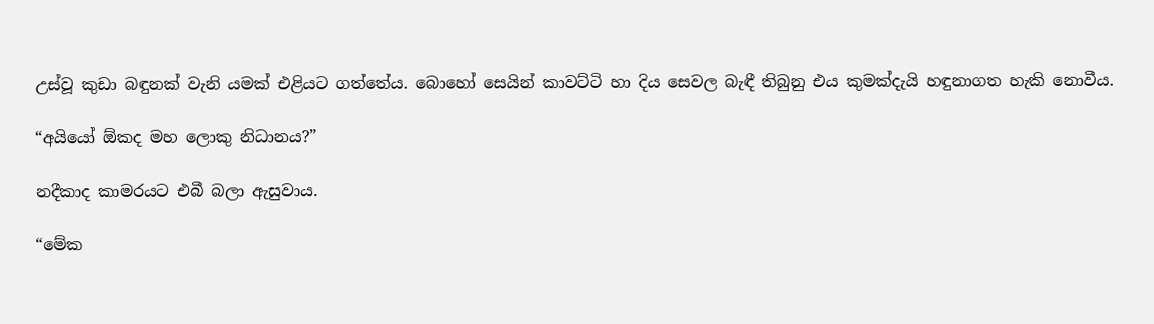උස්වූ කුඩා බඳුනක් වැනි යමක් එළියට ගත්තේය. බොහෝ සෙයින් කාවට්ටි හා දිය සෙවල බැඳී තිබුනු එය කුමක්දැයි හඳුනාගත හැකි නොවීය.

“අයියෝ ඕකද මහ ලොකු නිධානය?”

නදීකාද කාමරයට එබී බලා ඇසුවාය.

“මේක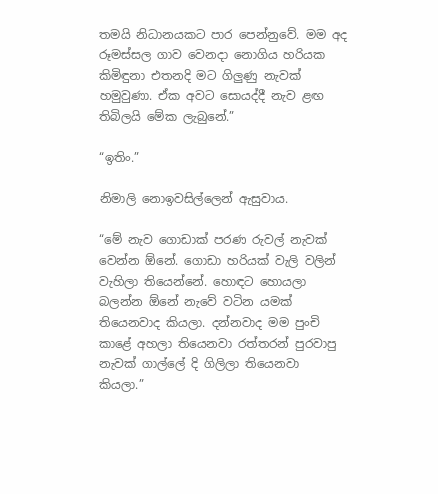තමයි නිධානයකට පාර පෙන්නුවේ. මම අද රූමස්සල ගාව වෙනදා නොගිය හරියක කිමිඳුනා එතනදි මට ගිලුණු නැවක් හමුවුණා. ඒක අවට සොයද්දී නැව ළඟ තිබිලයි මේක ලැබුනේ.”

“ඉතිං.”

නිමාලි නොඉවසිල්ලෙන් ඇසුවාය.

“මේ නැව ගොඩාක් පරණ රුවල් නැවක් වෙන්න ඕනේ. ගොඩා හරියක් වැලි වලින් වැහිලා තියෙන්නේ. හොඳට හොයලා බලන්න ඕනේ නැවේ වටින යමක් තියෙනවාද කියලා. දන්නවාද මම පුංචි කාළේ අහලා තියෙනවා රත්තරන් පුරවාපු නැවක් ගාල්ලේ දි ගිලිලා තියෙනවා කියලා.”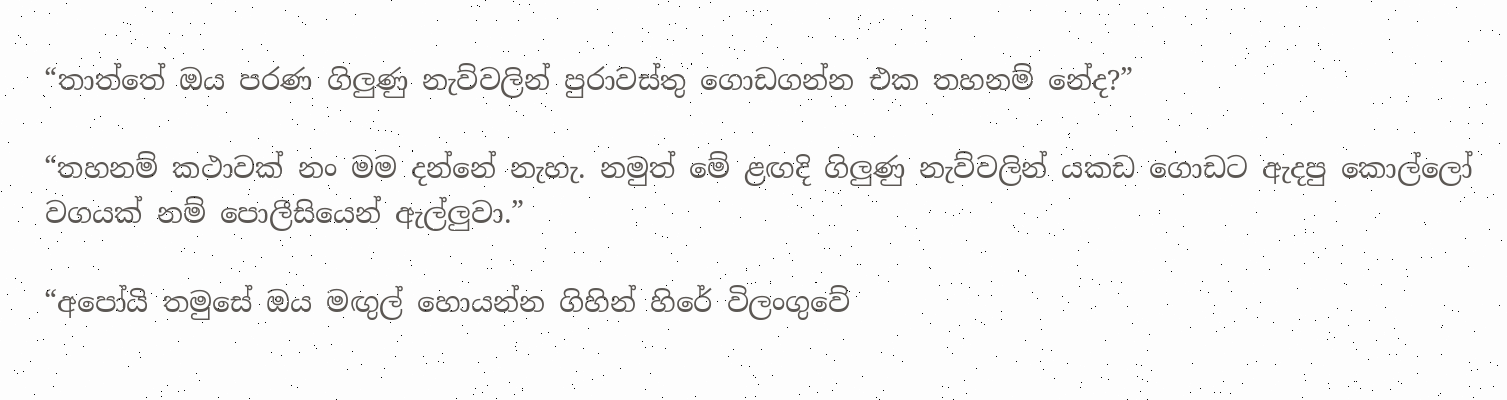“තාත්තේ ඔය පරණ ගිලුණු නැව්වලින් පුරාවස්තු ගොඩගන්න එක තහනම් නේද?”

“තහනම් කථාවක් නං මම දන්නේ නැහැ. නමුත් මේ ළඟදි ගිලුණු නැව්වලින් යකඩ ගොඩට ඇදපු කොල්ලෝ වගයක් නම් පොලීසියෙන් ඇල්ලුවා.”

“අපෝයි තමුසේ ඔය මඟුල් හොයන්න ගිහින් හිරේ විලංගුවේ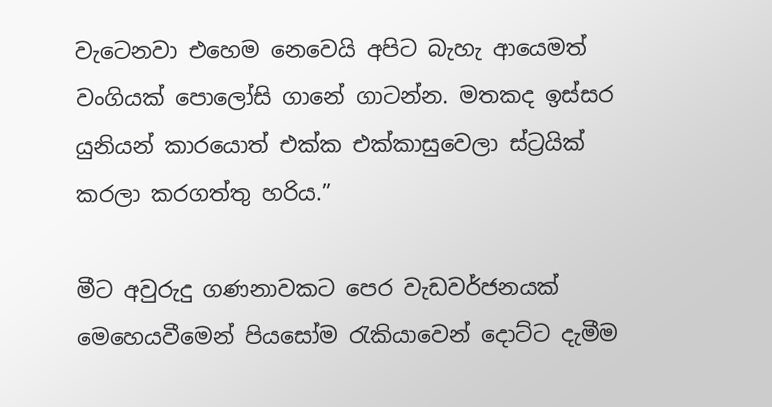වැටෙනවා එහෙම නෙවෙයි අපිට බැහැ ආයෙමත් වංගියක් පොලෝසි ගානේ ගාටන්න. මතකද ඉස්සර යුනියන් කාරයොත් එක්ක එක්කාසුවෙලා ස්ට්‍රයික් කරලා කරගත්තු හරිය.”

මීට අවුරුදු ගණනාවකට පෙර වැඩවර්ජනයක් මෙහෙයවීමෙන් පියසෝම රැකියාවෙන් දොට්ට දැමීම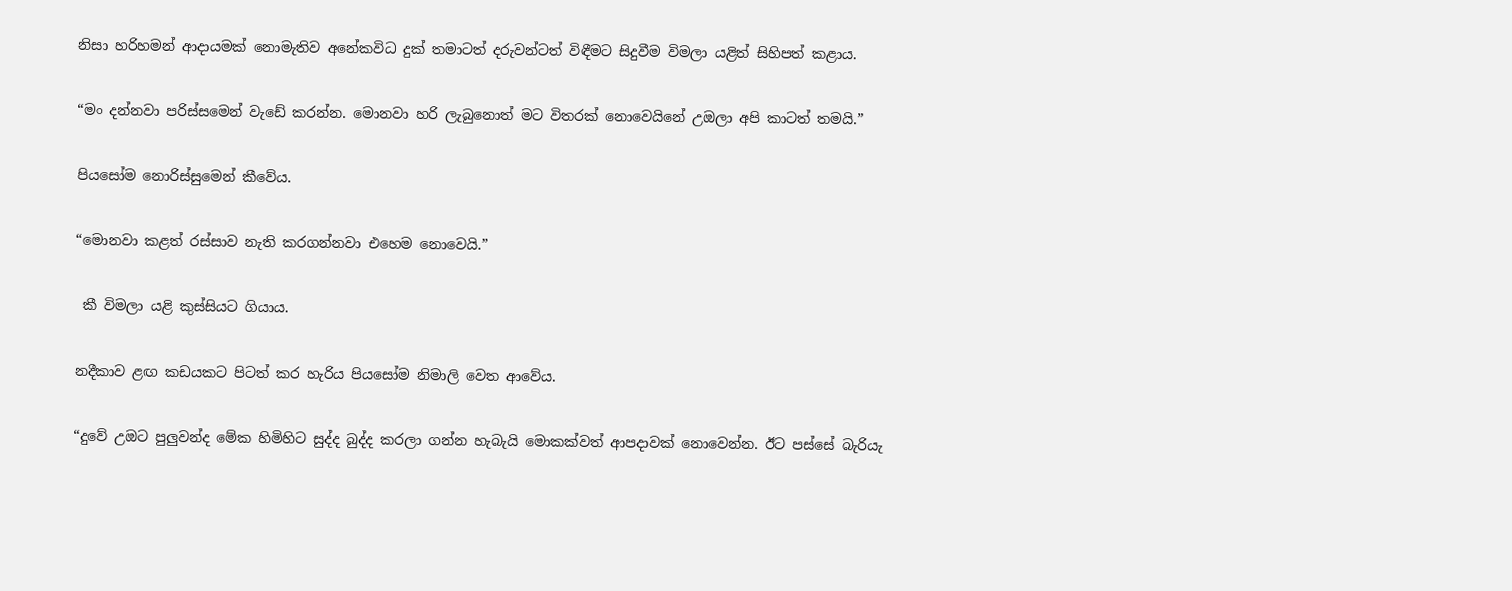නිසා හරිහමන් ආදායමක් නොමැතිව අනේකවිධ දුක් තමාටත් දරුවන්ටත් විඳීමට සිදුවීම විමලා යළිත් සිහිපත් කළාය.

“මං දන්නවා පරිස්සමෙන් වැඩේ කරන්න. මොනවා හරි ලැබුනොත් මට විතරක් නොවෙයිනේ උඔලා අපි කාටත් තමයි.”

පියසෝම නොරිස්සුමෙන් කීවේය.

“මොනවා කළත් රස්සාව නැති කරගන්නවා එහෙම නොවෙයි.”

 කී විමලා යළි කුස්සියට ගියාය.

නදීකාව ළඟ කඩයකට පිටත් කර හැරිය පියසෝම නිමාලි වෙත ආවේය.

“දුවේ උඔට පුලුවන්ද මේක හිමිහිට සුද්ද බුද්ද කරලා ගන්න හැබැයි මොකක්වත් ආපදාවක් නොවෙන්න. ඊට පස්සේ බැරියැ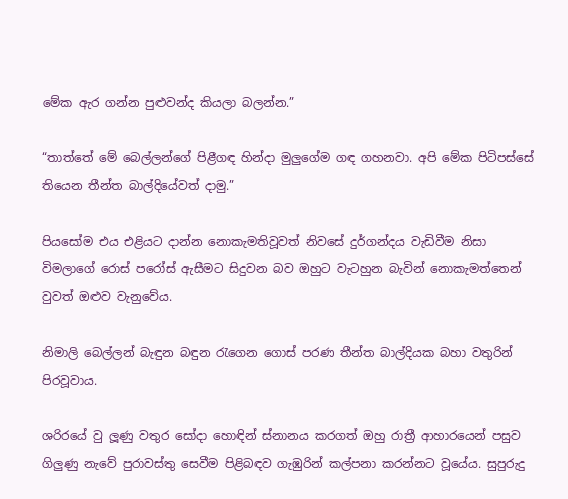මේක ඇර ගන්න පුළුවන්ද කියලා බලන්න.”

“තාත්තේ මේ බෙල්ලන්ගේ පිළීගඳ හින්දා මුලුගේම ගඳ ගහනවා. අපි මේක පිටිපස්සේ තියෙන තීන්ත බාල්දියේවත් දාමු.”

පියසෝම එය එළියට දාන්න නොකැමතිවූවත් නිවසේ දුර්ගන්දය වැඩිවීම නිසා විමලාගේ රොස් පරෝස් ඇසීමට සිදුවන බව ඔහුට වැටහුන බැවින් නොකැමත්තෙන් වුවත් ඔළුව වැනුවේය.

නිමාලි බෙල්ලන් බැඳුන බඳුන රැගෙන ගොස් පරණ තීන්ත බාල්දියක බහා වතුරින් පිරවූවාය.

ශරිරයේ වු ලූණු වතුර සෝදා හොඳින් ස්නානය කරගත් ඔහු රාත්‍රී ආහාරයෙන් පසුව ගිලුණු නැවේ පුරාවස්තු සෙවීම පිළිබඳව ගැඹුරින් කල්පනා කරන්නට වූයේය. සුපුරුදු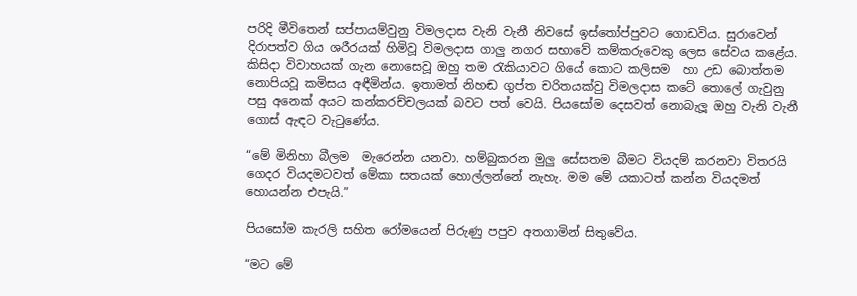පරිදි මීවිතෙන් සප්පායම්වුනු විමලදාස වැනි වැනී නිවසේ ඉස්තෝප්පුවට ගොඩවිය. සුරාවෙන් දිරාපත්ව ගිය ශරීරයක් හිමිවූ විමලදාස ගාලු නගර සභාවේ කම්කරුවෙකු ලෙස සේවය කළේය. කිසිදා විවාහයක් ගැන නොසෙවූ ඔහු තම රැකියාවට ගියේ කොට කලිසම  හා උඩ බොත්තම නොපියවූ කමිසය අඳීමින්ය. ඉතාමත් නිහඬ ගුප්ත චරිතයක්වු විමලදාස කටේ තොලේ ගැවුනු පසු අනෙක් අයට කන්කරච්චලයක් බවට පත් වෙයි. පියසෝම දෙසවත් නොබැලූ ඔහු වැනි වැනී ගොස් ඇඳට වැටුණේය.

“මේ මිනිහා බීලම  මැරෙන්න යනවා. හම්බුකරන මුලු සේසතම බීමට වියදම් කරනවා විතරයි ගෙදර වියදමටවත් මේකා සතයක් හොල්ලන්නේ නැහැ. මම මේ යකාටත් කන්න වියදමත් හොයන්න එපැයි.”

පියසෝම කැරලි සහිත රෝමයෙන් පිරුණු පපුව අතගාමින් සිතුවේය.

“මට මේ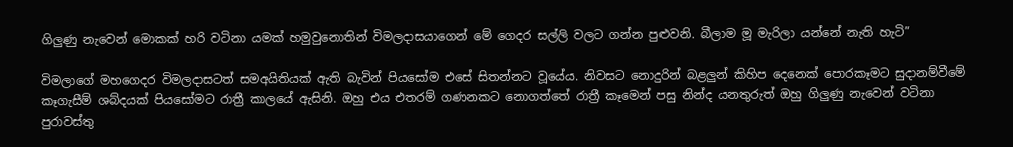ගිලුණු නැවෙන් මොකක් හරි වටිනා යමක් හමුවුනොතින් විමලදාසයාගෙන් මේ ගෙදර සල්ලි වලට ගන්න පුළුවනි. බීලාම මූ මැරිලා යන්නේ නැති හැටි”

විමලාගේ මහගෙදර විමලදාසටත් සමඅයිතියක් ඇති බැවින් පියසෝම එසේ සිතන්නට වූයේය. නිවසට නොදුරින් බළලුන් කිහිප දෙනෙක් පොරකෑමට සුදානම්වීමේ කෑගැසීම් ශබ්දයක් පියසෝමට රාත්‍රී කාලයේ ඇසිනි. ඔහු එය එතරම් ගණනකට නොගත්තේ රාත්‍රී කෑමෙන් පසු නින්ද යනතුරුත් ඔහු ගිලුණු නැවෙන් වටිනා පුරාවස්තු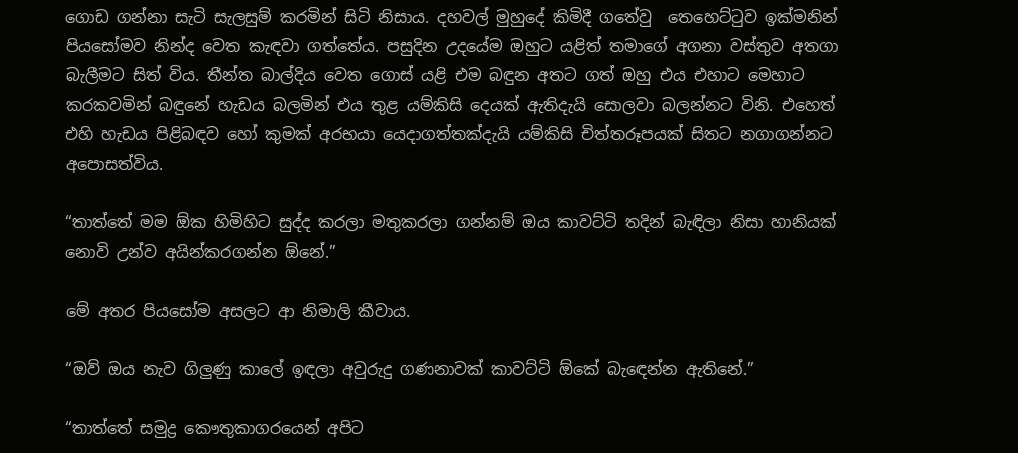ගොඩ ගන්නා සැටි සැලසුම් කරමින් සිටි නිසාය. දහවල් මුහුදේ කිමිදී ගතේවු  තෙහෙට්ටුව ඉක්මනින් පියසෝමව නින්ද වෙත කැඳවා ගත්තේය. පසුදින උදයේම ඔහුට යළිත් තමාගේ අගනා වස්තුව අතගා බැලීමට සිත් විය. තීන්ත බාල්දිය වෙත ගොස් යළි එම බඳුන අතට ගත් ඔහු එය එහාට මෙහාට කරකවමින් බඳුනේ හැඩය බලමින් එය තුළ යම්කිසි දෙයක් ඇතිදැයි සොලවා බලන්නට විනි. එහෙත් එහි හැඩය පිළිබඳව හෝ කුමක් අරභයා යෙදාගත්තක්දැයි යම්කිසි චිත්තරූපයක් සිතට නගාගන්නට අපොසත්විය.

“තාත්තේ මම ඕක හිමිහිට සුද්ද කරලා මතුකරලා ගන්නම් ඔය කාවට්ටි තදින් බැඳිලා නිසා හානියක් නොවි උන්ව අයින්කරගන්න ඕනේ.”

මේ අතර පියසෝම අසලට ආ නිමාලි කීවාය.

“ඔව් ඔය නැව ගිලුණු කාලේ ඉඳලා අවුරුදු ගණනාවක් කාවට්ටි ඕකේ බැඳෙන්න ඇතිනේ.”

“තාත්තේ සමුද්‍ර කෞතුකාගරයෙන් අපිට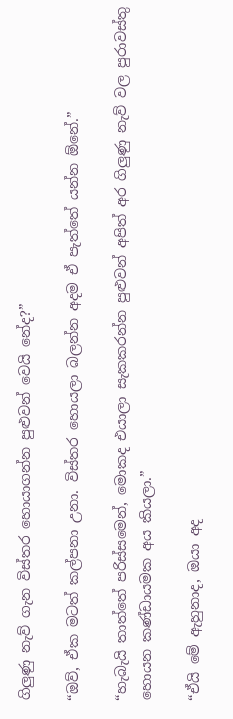ගිලුණු නැව් ගැන විස්තර හොයාගන්න පුළුවන් වෙයි නේද?”

“ඔව්, ඒක මටත් කල්පනා උනා. විස්තර හොයලා බලන්න අදම ඒ පැත්තේ යන්න ඕනේ.”

“හැබැයි තාත්තේ පරිස්සමෙන්, මොකද එයාලා සැකකරන්න පුළුවන් අපිත් අර ගිලුණු නැව් වල පුරාවස්තු හොයන කණ්ඩායමක අය කියලා.”

“ඒයි මේ ඇහුනාද, ඔයා අද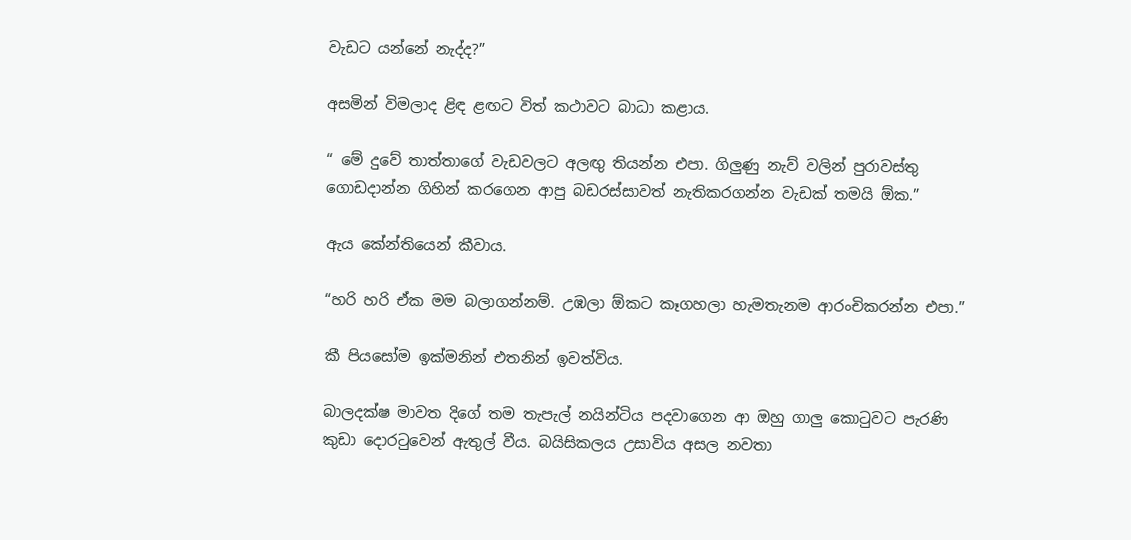වැඩට යන්නේ නැද්ද?”

අසමින් විමලාද ළිඳ ළඟට විත් කථාවට බාධා කළාය.

“ මේ දුවේ තාත්තාගේ වැඩවලට අලඟු තියන්න එපා. ගිලුණු නැව් වලින් පුරාවස්තු ගොඩදාන්න ගිහින් කරගෙන ආපු බඩරස්සාවත් නැතිකරගන්න වැඩක් තමයි ඕක.”

ඇය කේන්තියෙන් කීවාය.

“හරි හරි ඒක මම බලාගන්නම්. උඹලා ඕකට කෑගහලා හැමතැනම ආරංචිකරන්න එපා.”

කී පියසෝම ඉක්මනින් එතනින් ඉවත්විය.

බාලදක්ෂ මාවත දිගේ තම තැපැල් නයින්ටිය පදවාගෙන ආ ඔහු ගාලු කොටුවට පැරණි කුඩා දොරටුවෙන් ඇතුල් වීය. බයිසිකලය උසාවිය අසල නවතා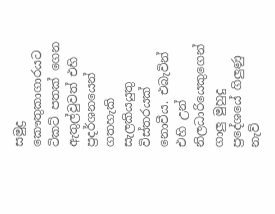සමුද්‍ර කෞතුකාගාරයට ටිකට් පතක් ගෙන ඇතුල්වුවත් එහි ප්‍රදර්ශනයෙන් ගතහැකි සැලකියයුතු විස්තරයක් නොවීය. එබැවින් එහි උන් නිලධාරියෙකුගෙන් ගාලු මුහුදු ප්‍රදේශයේ ගිලුණු නැව්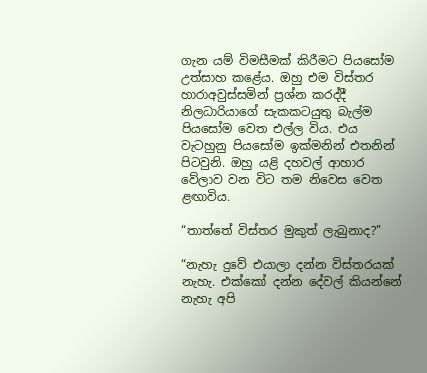ගැන යම් විමසීමක් කිරීමට පියසෝම උත්සාහ කළේය. ඔහු එම විස්තර හාරාඅවුස්සමින් ප්‍රශ්න කරද්දී නිලධාරියාගේ සැකකටයුතු බැල්ම පියසෝම වෙත එල්ල විය. එය වැටහුනු පියසෝම ඉක්මනින් එතනින් පිටවුනි. ඔහු යළි දහවල් ආහාර වේලාව වන විට තම නිවෙස වෙත ළඟාවිය.

“තාත්තේ විස්තර මුකුත් ලැබුනාද?”

“නැහැ දුවේ එයාලා දන්න විස්තරයක් නැහැ. එක්කෝ දන්න දේවල් කියන්නේ නැහැ අපි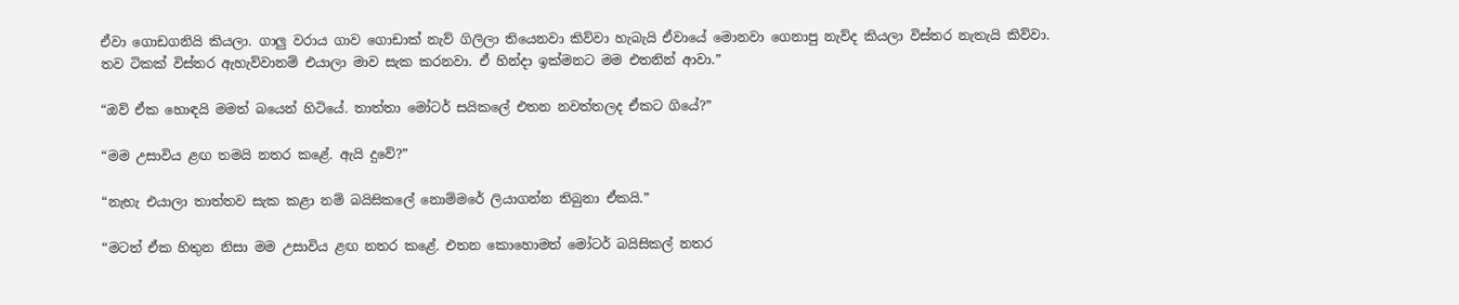ඒවා ගොඩගනියි කියලා. ගාලු වරාය ගාව ගොඩාක් නැව් ගිලිලා තියෙනවා කිව්වා හැබැයි ඒවායේ මොනවා ගෙනාපු නැව්ද කියලා විස්තර නැතැයි කිව්වා. තව ටිකක් විස්තර ඇහැව්වානම් එයාලා මාව සැක කරනවා. ඒ හින්දා ඉක්මනට මම එතනින් ආවා.”

“ඔව් ඒක හොඳයි මමත් බයෙන් හිටියේ. තාත්තා මෝටර් සයිකලේ එතන නවත්තලද ඒකට ගියේ?”

“මම උසාවිය ළඟ තමයි නතර කළේ. ඇයි දුවේ?”

“නැහැ එයාලා තාත්තව සැක කළා නම් බයිසිකලේ නොම්මරේ ලියාගන්න තිබුනා ඒකයි.”

“මටත් ඒක හිතුන නිසා මම උසාවිය ළඟ නතර කළේ. එතන කොහොමත් මෝටර් බයිසිකල් නතර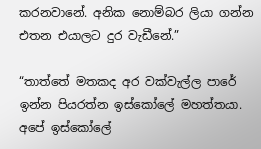කරනවානේ. අනික නොම්බර ලියා ගන්න එතන එයාලට දුර වැඩීනේ.”

“තාත්තේ මතකද අර වක්වැල්ල පාරේ ඉන්න පියරත්න ඉස්කෝලේ මහත්තයා. අපේ ඉස්කෝලේ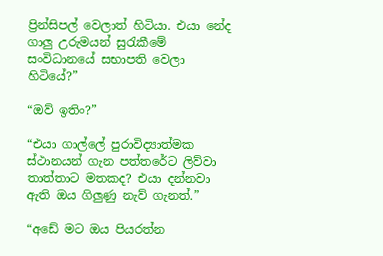ප්‍රින්සිපල් වෙලාත් හිටියා. එයා නේද ගාලු උරුමයන් සුරැකීමේ සංවිධානයේ සභාපති වෙලා හිටියේ?”

“ඔව් ඉතිං?”

“එයා ගාල්ලේ පුරාවිද්‍යාත්මක ස්ථානයන් ගැන පත්තරේට ලිව්වා තාත්තාට මතකද? එයා දන්නවා ඇති ඔය ගිලුණු නැව් ගැනත්.”

“අඩේ මට ඔය පියරත්න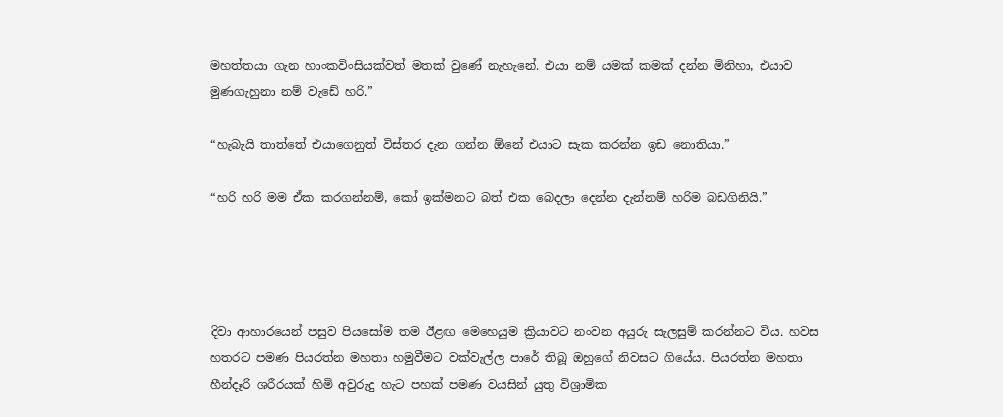මහත්තයා ගැන හාංකවිංසියක්වත් මතක් වුණේ නැහැනේ. එයා නම් යමක් කමක් දන්න මිනිහා, එයාව මුණගැහුනා නම් වැඩේ හරි.”

“හැබැයි තාත්තේ එයාගෙනුත් විස්තර දැන ගන්න ඕනේ එයාට සැක කරන්න ඉඩ නොතියා.”

“හරි හරි මම ඒක කරගන්නම්, කෝ ඉක්මනට බත් එක බෙදලා දෙන්න දැන්නම් හරිම බඩගිනියි.”




දිවා ආහාරයෙන් පසුව පියසෝම තම ඊළඟ මෙහෙයුම ක්‍රියාවට නංවන අයුරු සැලසුම් කරන්නට විය. හවස හතරට පමණ පියරත්න මහතා හමුවීමට වක්වැල්ල පාරේ තිබූ ඔහුගේ නිවසට ගියේය. පියරත්න මහතා හීන්දෑරි ශරීරයක් හිමි අවුරුදු හැට පහක් පමණ වයසින් යුතු විශ්‍රාමික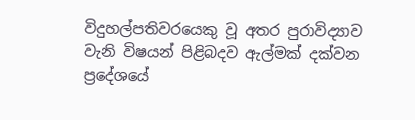විදුහල්පතිවරයෙකු වූ අතර පුරාවිද්‍යාව වැනි විෂයන් පිළිබදව ඇල්මක් දක්වන ප්‍රදේශයේ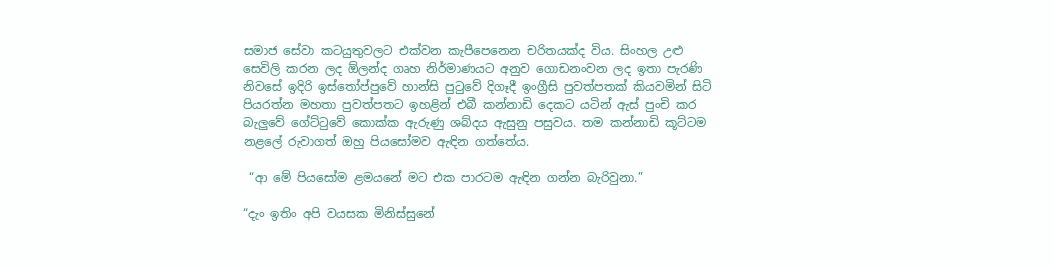සමාජ සේවා කටයුතුවලට එක්වන කැපීපෙනෙන චරිතයක්ද විය. සිංහල උළු සෙවිලි කරන ලද ඕලන්ද ගෘහ නිර්මාණයට අනුව ගොඩනංවන ලද ඉතා පැරණි නිවසේ ඉදිරි ඉස්තෝප්පුවේ හාන්සි පුටුවේ දිගෑදී ඉංග්‍රීසි පුවත්පතක් කියවමින් සිටි පියරත්න මහතා පුවත්පතට ඉහළින් එබී කන්නාඩි දෙකට යටින් ඇස් පුංචි කර බැලුවේ ගේට්ටුවේ කොක්ක ඇරුණු ශබ්දය ඇසුනු පසුවය. තම කන්නාඩි කූට්ටම නළලේ රුවාගත් ඔහු පියසෝමව ඇඳින ගත්තේය.

 “ආ මේ පියසෝම ළමයනේ මට එක පාරටම ඇඳින ගන්න බැරිවුනා.”

“දැං ඉතිං අපි වයසක මිනිස්සුනේ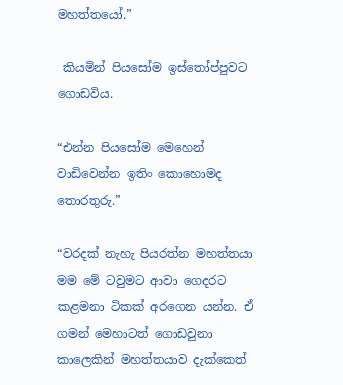මහත්තයෝ.”

 කියමින් පියසෝම ඉස්තෝප්පුවට ගොඩවිය.

“එන්න පියසෝම මෙහෙන් වාඩිවෙන්න ඉතිං කොහොමද තොරතුරු.”

“වරදක් නැහැ පියරත්න මහත්තයා මම මේ ටවුමට ආවා ගෙදරට කළමනා ටිකක් අරගෙන යන්න. ඒ ගමන් මෙහාටත් ගොඩවුනා කාලෙකින් මහත්තයාව දැක්කෙත්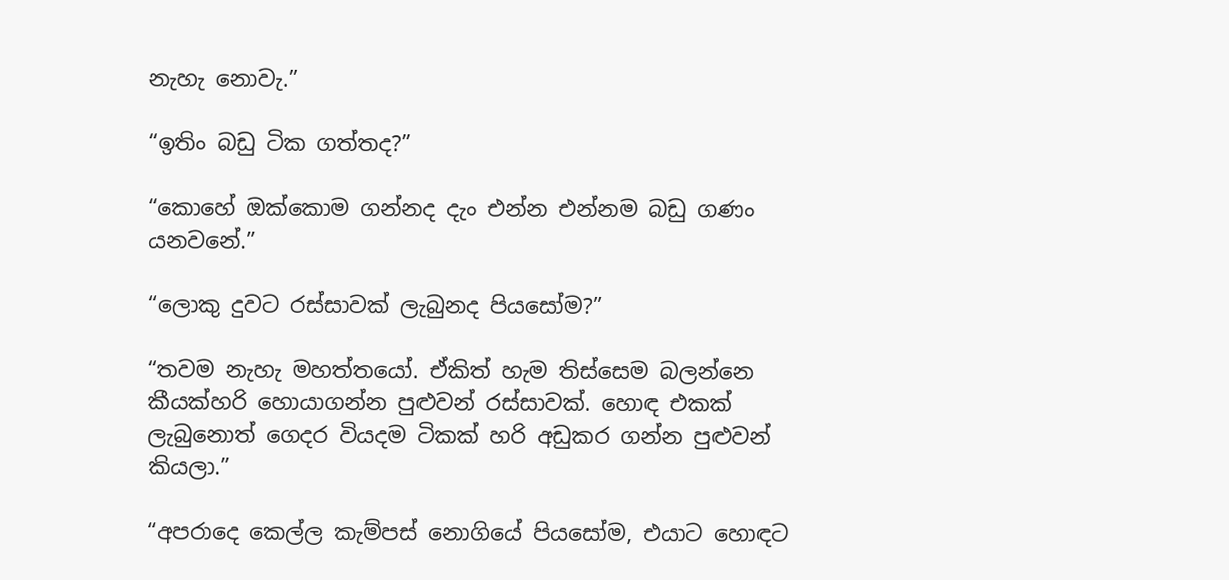නැහැ නොවැ.”

“ඉතිං බඩු ටික ගත්තද?”

“කොහේ ඔක්කොම ගන්නද දැං එන්න එන්නම බඩු ගණං යනවනේ.”

“ලොකු දුවට රස්සාවක් ලැබුනද පියසෝම?”

“තවම නැහැ මහත්තයෝ. ඒකිත් හැම තිස්සෙම බලන්නෙ කීයක්හරි හොයාගන්න පුළුවන් රස්සාවක්. හොඳ එකක් ලැබුනොත් ගෙදර වියදම ටිකක් හරි අඩුකර ගන්න පුළුවන් කියලා.”

“අපරාදෙ කෙල්ල කැම්පස් නොගියේ පියසෝම, එයාට හොඳට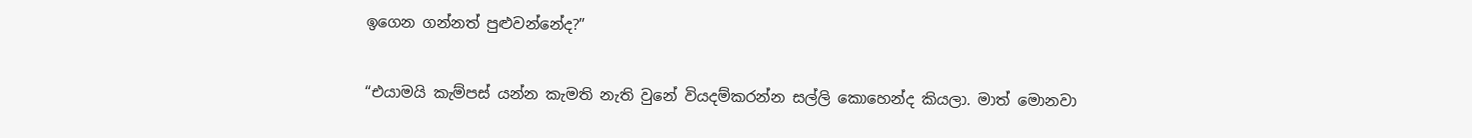ඉගෙන ගන්නත් පුළුවන්නේද?”

“එයාමයි කැම්පස් යන්න කැමති නැති වුනේ වියදම්කරන්න සල්ලි කොහෙන්ද කියලා. මාත් මොනවා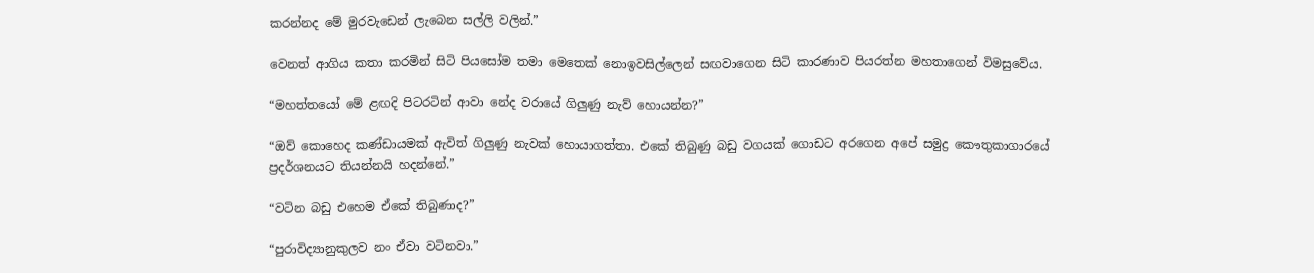කරන්නද මේ මුරවැඩෙන් ලැබෙන සල්ලි වලින්.”

වෙනත් ආගිය කතා කරමින් සිටි පියසෝම තමා මෙතෙක් නොඉවසිල්ලෙන් සඟවාගෙන සිටි කාරණාව පියරත්න මහතාගෙන් විමසුවේය.

“මහත්තයෝ මේ ළඟදි පිටරටින් ආවා නේද වරායේ ගිලුණු නැව් හොයන්න?”

“ඔව් කොහෙද කණ්ඩායමක් ඇවිත් ගිලුණු නැවක් හොයාගත්තා. එකේ තිබුණු බඩු වගයක් ගොඩට අරගෙන අපේ සමුද්‍ර කෞතුකාගාරයේ ප්‍රදර්ශනයට තියන්නයි හදන්නේ.”

“වටින බඩු එහෙම ඒකේ තිබුණාද?”

“පුරාවිද්‍යානුකුලව නං ඒවා වටිනවා.”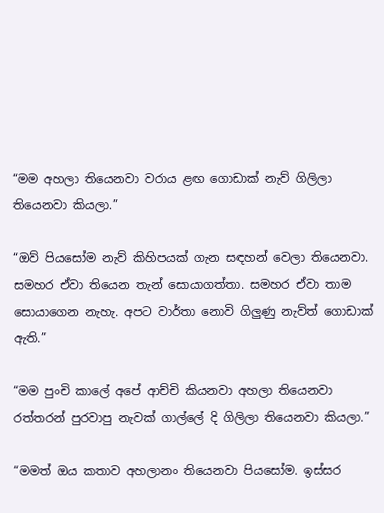“මම අහලා තියෙනවා වරාය ළඟ ගොඩාක් නැව් ගිලිලා තියෙනවා කියලා.”

“ඔව් පියසෝම නැව් කිහිපයක් ගැන සඳහන් වෙලා තියෙනවා. සමහර ඒවා තියෙන තැන් සොයාගත්තා. සමහර ඒවා තාම සොයාගෙන නැහැ. අපට වාර්තා නොවි ගිලුණු නැව්ත් ගොඩාක් ඇති.”

“මම පුංචි කාලේ අපේ ආච්චි කියනවා අහලා තියෙනවා රත්තරන් පුරවාපු නැවක් ගාල්ලේ දි ගිලිලා තියෙනවා කියලා.”

“මමත් ඔය කතාව අහලානං තියෙනවා පියසෝම. ඉස්සර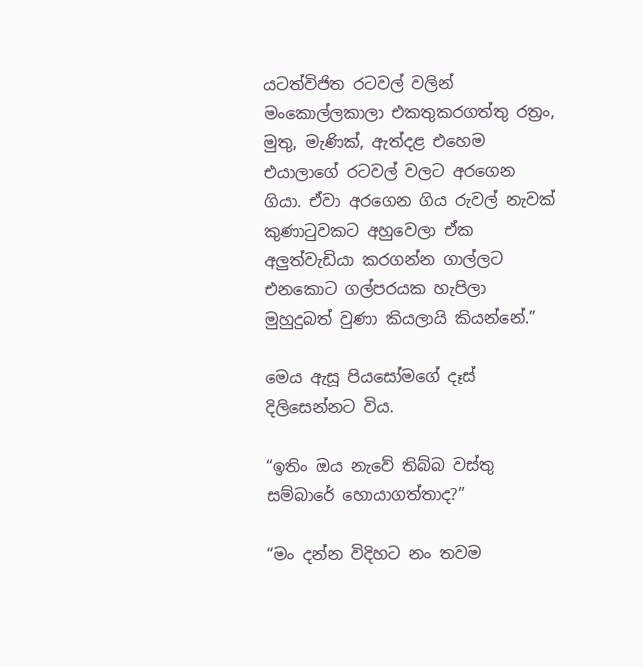යටත්විජිත රටවල් වලින් මංකොල්ලකාලා එකතුකරගත්තු රත්‍රං, මුතු, මැණික්, ඇත්දළ එහෙම එයාලාගේ රටවල් වලට අරගෙන ගියා. ඒවා අරගෙන ගිය රුවල් නැවක් කුණාටුවකට අහුවෙලා ඒක අලුත්වැඩියා කරගන්න ගාල්ලට එනකොට ගල්පරයක හැපිලා මුහුදුබත් වුණා කියලායි කියන්නේ.”

මෙය ඇසූ පියසෝමගේ දෑස් දිලිසෙන්නට විය.

“ඉතිං ඔය නැවේ තිබ්බ වස්තු සම්බාරේ හොයාගත්තාද?”

“මං දන්න විදිහට නං තවම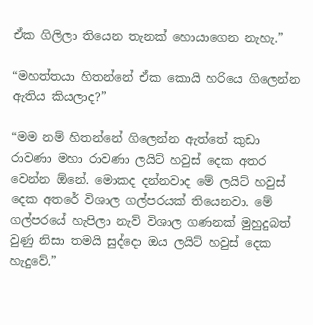ඒක ගිලිලා තියෙන තැනක් හොයාගෙන නැහැ.”

“මහත්තයා හිතන්නේ ඒක කොයි හරියෙ ගිලෙන්න ඇතිය කියලාද?”

“මම නම් හිතන්නේ ගිලෙන්න ඇත්තේ කුඩා රාවණා මහා රාවණා ලයිට් හවුස් දෙක අතර වෙන්න ඕනේ. මොකද දන්නවාද මේ ලයිට් හවුස් දෙක අතරේ විශාල ගල්පරයක් තියෙනවා. මේ ගල්පරයේ හැපිලා නැව් විශාල ගණනක් මුහුදුබත් වුණු නිසා තමයි සුද්දො ඔය ලයිට් හවුස් දෙක හැදුවේ.”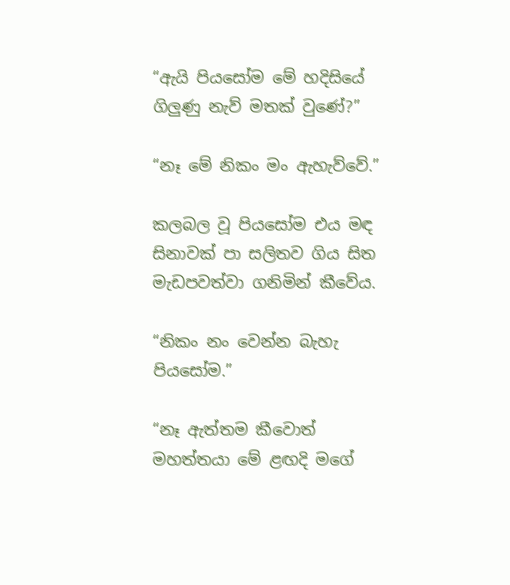“ඇයි පියසෝම මේ හදිසියේ ගිලුණු නැව් මතක් වුණේ?”

“නෑ මේ නිකං මං ඇහැව්වේ.”

කලබල වූ පියසෝම එය මඳ සිනාවක් පා සලිතව ගිය සිත මැඩපවත්වා ගනිමින් කීවේය.

“නිකං නං වෙන්න බැහැ පියසෝම.”

“නෑ ඇත්තම කීවොත් මහත්තයා මේ ළඟදි මගේ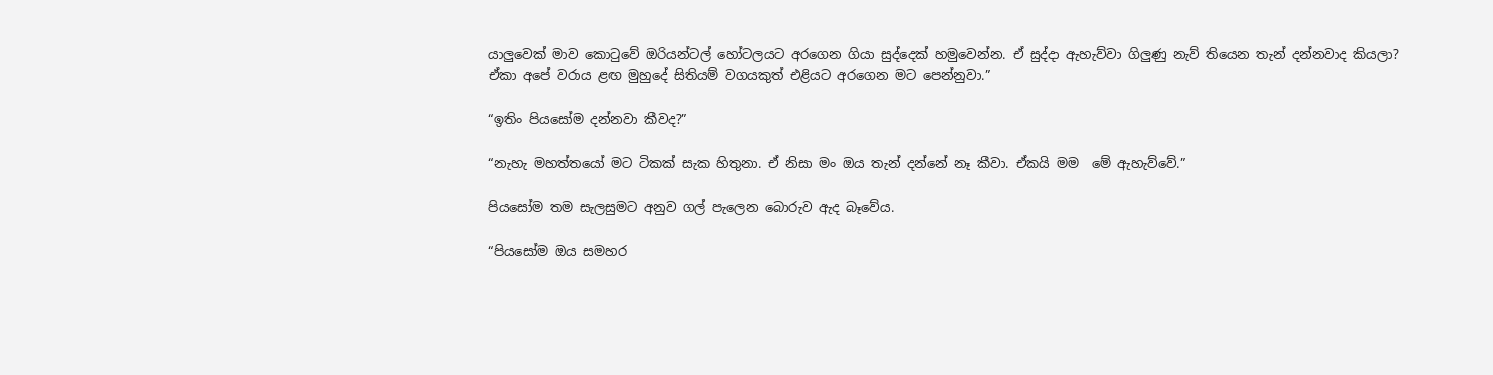යාලුවෙක් මාව කොටුවේ ඔරියන්ටල් හෝටලයට අරගෙන ගියා සුද්දෙක් හමුවෙන්න. ඒ සුද්දා ඇහැව්වා ගිලුණු නැව් තියෙන තැන් දන්නවාද කියලා? ඒකා අපේ වරාය ළඟ මුහුදේ සිතියම් වගයකුත් එළියට අරගෙන මට පෙන්නුවා.”

“ඉතිං පියසෝම දන්නවා කීවද?”

“නැහැ මහත්තයෝ මට ටිකක් සැක හිතුනා. ඒ නිසා මං ඔය තැන් දන්නේ නෑ කීවා. ඒකයි මම  මේ ඇහැව්වේ.”

පියසෝම තම සැලසුමට අනුව ගල් පැලෙන බොරුව ඇද බෑවේය.

“පියසෝම ඔය සමහර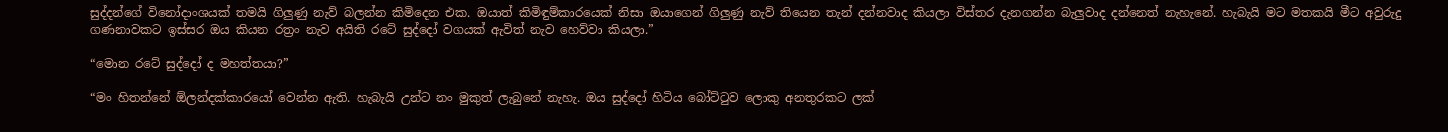සුද්දන්ගේ විනෝදාංශයක් තමයි ගිලුණු නැව් බලන්න කිමිදෙන එක. ඔයාත් කිමිඳුම්කාරයෙක් නිසා ඔයාගෙන් ගිලුණු නැව් තියෙන තැන් දන්නවාද කියලා විස්තර දැනගන්න බැලුවාද දන්නෙත් නැහැනේ. හැබැයි මට මතකයි මීට අවුරුදු ගණනාවකට ඉස්සර ඔය කියන රත්‍රං නැව අයිති රටේ සුද්දෝ වගයක් ඇවිත් නැව හෙව්වා කියලා.”

“මොන රටේ සුද්දෝ ද මහත්තයා?”

“මං හිතන්නේ ඕලන්දක්කාරයෝ වෙන්න ඇති. හැබැයි උන්ට නං මුකුත් ලැබුනේ නැහැ. ඔය සුද්දෝ හිටිය බෝට්ටුව ලොකු අනතුරකට ලක්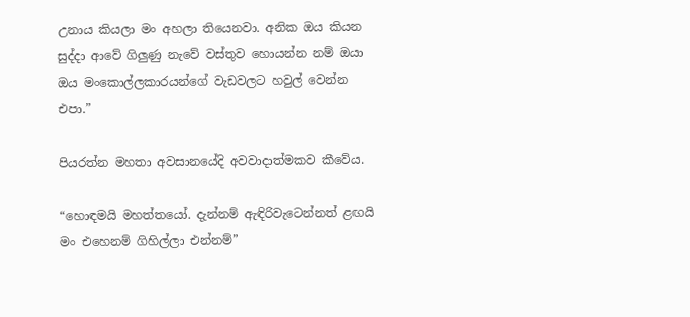උනාය කියලා මං අහලා තියෙනවා. අනික ඔය කියන සුද්දා ආවේ ගිලුණු නැවේ වස්තුව හොයන්න නම් ඔයා ඔය මංකොල්ලකාරයන්ගේ වැඩවලට හවුල් වෙන්න එපා.”

පියරත්න මහතා අවසානයේදි අවවාදාත්මකව කීවේය.

“හොඳමයි මහත්තයෝ. දැන්නම් ඇඳිරිවැටෙන්නත් ළඟයි මං එහෙනම් ගිහිල්ලා එන්නම්”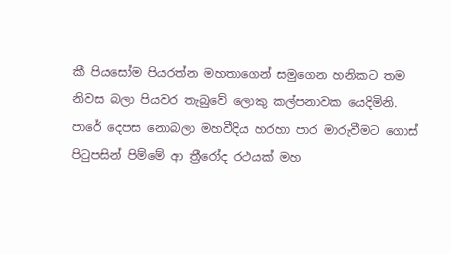කී පියසෝම පියරත්න මහතාගෙන් සමුගෙන හනිකට තම නිවස බලා පියවර තැබුවේ ලොකු කල්පනාවක යෙදිමිනි. පාරේ දෙපස නොබලා මහවීදිය හරහා පාර මාරුවීමට ගොස් පිටුපසින් පිම්මේ ආ ත්‍රීරෝද රථයක් මහ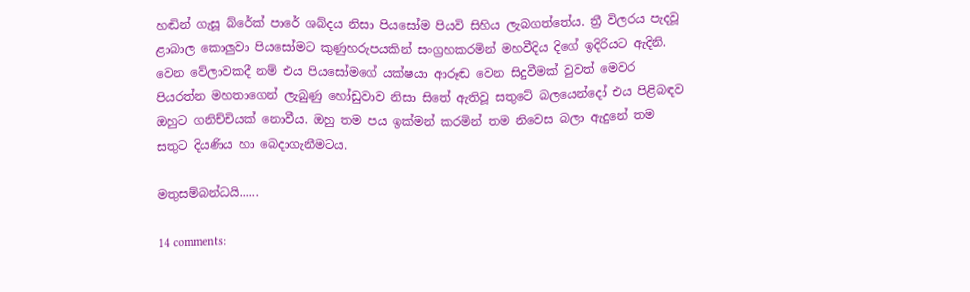හඬින් ගැසූ බ්රේක් පාරේ ශබ්දය නිසා පියසෝම පියවි සිහිය ලැබගත්තේය. ත්‍රී විලරය පැදවූ ළාබාල කොලුවා පියසෝමට කුණුහරුපයකින් සංග්‍රහකරමින් මහවීදිය දිගේ ඉදිරියට ඇදිනි. වෙන වේලාවකදී නම් එය පියසෝමගේ යක්ෂයා ආරූඬ වෙන සිදුවීමක් වුවත් මෙවර පියරත්න මහතාගෙන් ලැබුණු හෝඩුවාව නිසා සිතේ ඇතිවූ සතුටේ බලයෙන්දෝ එය පිළිබඳව ඔහුට ගනිච්චියක් නොවීය. ඔහු තම පය ඉක්මන් කරමින් තම නිවෙස බලා ඇදුනේ තම සතුට දියණිය හා බෙදාගැනීමටය.

මතුසම්බන්ධයි......

14 comments: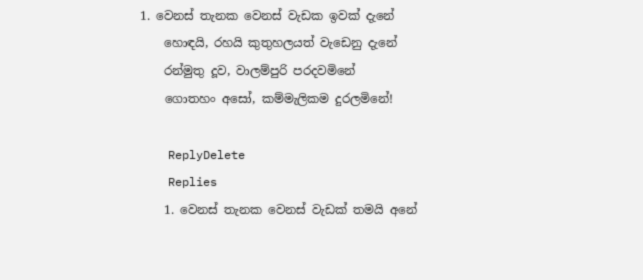1. වෙනස් තැනක වෙනස් වැඩක ඉවක් දැනේ
    හොඳයි, රහයි කුතුහලයත් වැඩෙනු දැනේ
    රන්මුතු දූව, වාලම්පුරි පරදවමිනේ
    ගොතහං අසෝ, කම්මැලිකම දුරලමිනේ!

    ReplyDelete
    Replies
    1. වෙනස් තැනක වෙනස් වැඩක් තමයි අනේ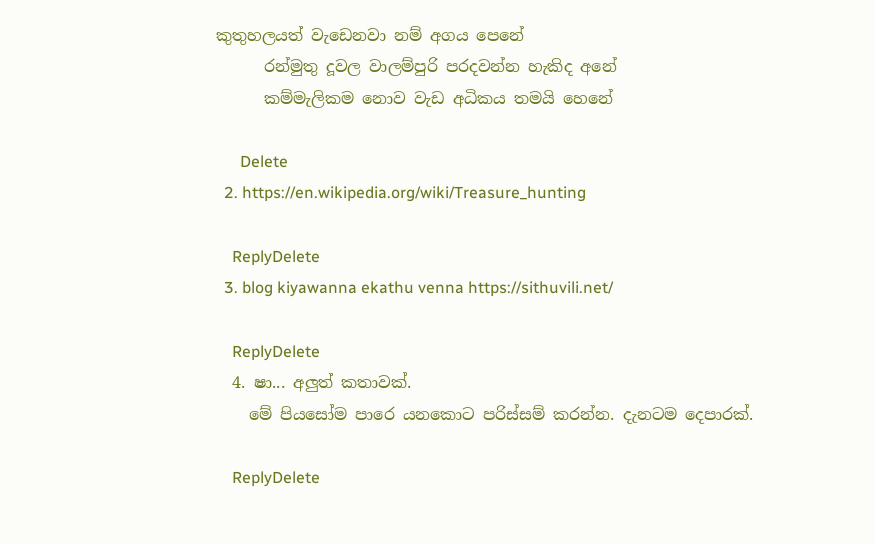කුතුහලයත් වැඩෙනවා නම් අගය පෙනේ
      රන්මුතු දූවල වාලම්පුරි පරදවන්න හැකිද අනේ
      කම්මැලිකම නොව වැඩ අධිකය තමයි හෙනේ

      Delete
  2. https://en.wikipedia.org/wiki/Treasure_hunting

    ReplyDelete
  3. blog kiyawanna ekathu venna https://sithuvili.net/

    ReplyDelete
  4. ෂා... අලුත් කතාවක්.
    මේ පියසෝම පාරෙ යනකොට පරිස්සම් කරන්න. දැනටම දෙපාරක්.

    ReplyDelete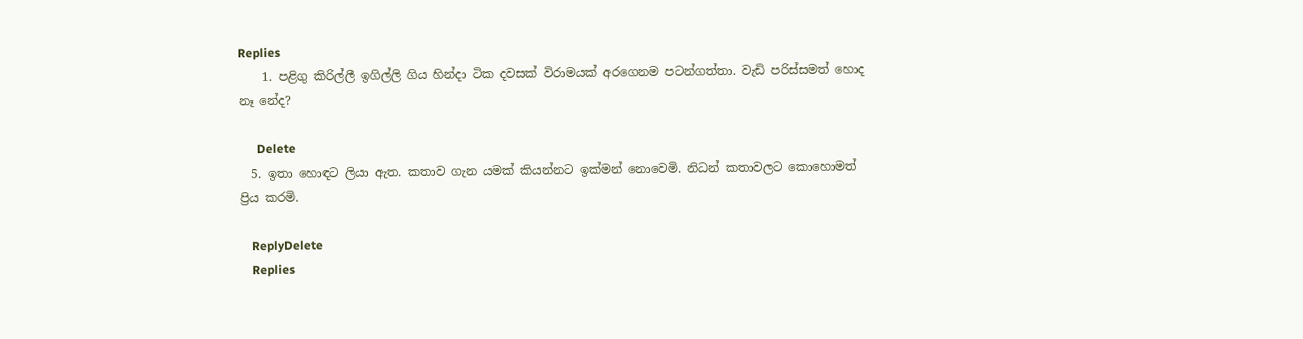Replies
    1. පළිගු කිරිල්ලී ඉගිල්ලි ගිය හින්දා ටික දවසක් විරාමයක් අරගෙනම පටන්ගත්තා. වැඩි පරිස්සමත් හොද නෑ නේද?

      Delete
  5. ඉතා හොඳට ලියා ඇත. කතාව ගැන යමක් කියන්නට ඉක්මන් නොවෙමි. නිධන් කතාවලට කොහොමත් ප්‍රිය කරමි.

    ReplyDelete
    Replies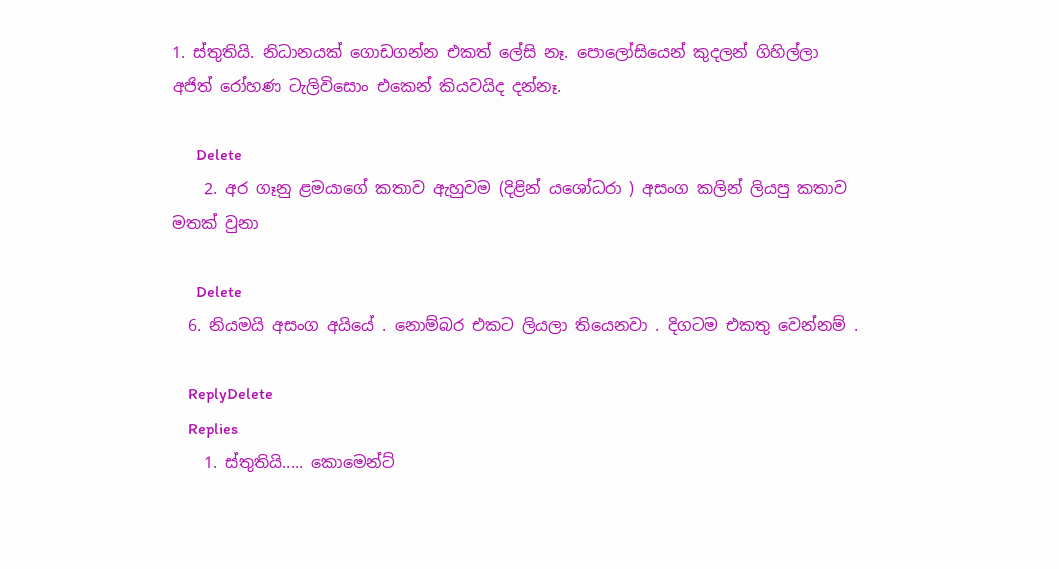1. ස්තුතියි. නිධානයක් ගොඩගන්න එකත් ලේසි නෑ. පොලෝසියෙන් කුදලන් ගිහිල්ලා අජිත් රෝහණ ටැලිවිසොං එකෙන් කියවයිද දන්නෑ.

      Delete
    2. අර ගෑනු ළමයාගේ කතාව ඇහුවම (දිළින් යශෝධරා ) අසංග කලින් ලියපු කතාව මතක් වුනා

      Delete
  6. නියමයි අසංග අයියේ . නොම්බර එකට ලියලා තියෙනවා . දිගටම එකතු වෙන්නම් .

    ReplyDelete
    Replies
    1. ස්තුතියි..... කොමෙන්ට්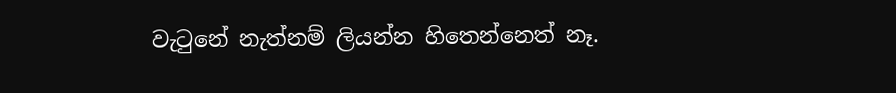වැටුනේ නැත්නම් ලියන්න හිතෙන්නෙත් නෑ.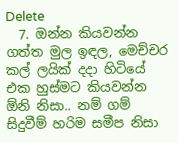Delete
  7. ඔන්න කියවන්න ගත්ත මුල ඉඳල, මෙච්චර කල් ලයික් දදා හිටියේ එක හුස්මට කියවන්න ඕනි නිසා.. නම් ගම් සිදුවීම් හරිම සමීප නිසා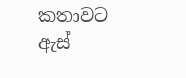කතාවට ඇස්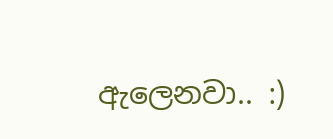ඇලෙනවා.. :)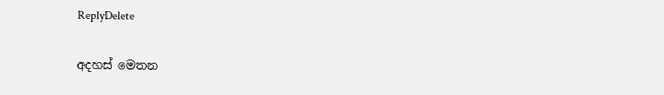ReplyDelete

අදහස් මෙතන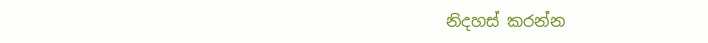නිදහස් කරන්න